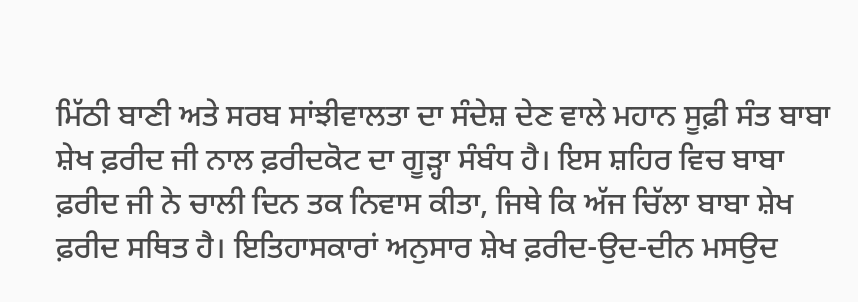ਮਿੱਠੀ ਬਾਣੀ ਅਤੇ ਸਰਬ ਸਾਂਝੀਵਾਲਤਾ ਦਾ ਸੰਦੇਸ਼ ਦੇਣ ਵਾਲੇ ਮਹਾਨ ਸੂਫ਼ੀ ਸੰਤ ਬਾਬਾ ਸ਼ੇਖ ਫ਼ਰੀਦ ਜੀ ਨਾਲ ਫ਼ਰੀਦਕੋਟ ਦਾ ਗੂੜ੍ਹਾ ਸੰਬੰਧ ਹੈ। ਇਸ ਸ਼ਹਿਰ ਵਿਚ ਬਾਬਾ ਫ਼ਰੀਦ ਜੀ ਨੇ ਚਾਲੀ ਦਿਨ ਤਕ ਨਿਵਾਸ ਕੀਤਾ, ਜਿਥੇ ਕਿ ਅੱਜ ਚਿੱਲਾ ਬਾਬਾ ਸ਼ੇਖ ਫ਼ਰੀਦ ਸਥਿਤ ਹੈ। ਇਤਿਹਾਸਕਾਰਾਂ ਅਨੁਸਾਰ ਸ਼ੇਖ ਫ਼ਰੀਦ-ਉਦ-ਦੀਨ ਮਸਉਦ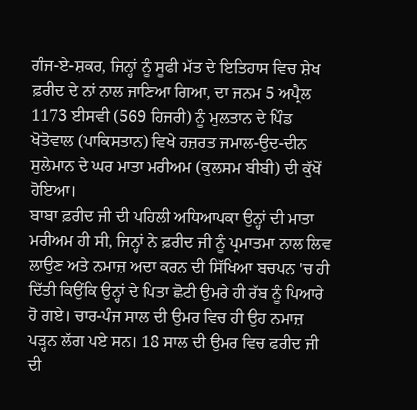ਗੰਜ-ਏ-ਸ਼ਕਰ, ਜਿਨ੍ਹਾਂ ਨੂੰ ਸੂਫੀ ਮੱਤ ਦੇ ਇਤਿਹਾਸ ਵਿਚ ਸ਼ੇਖ ਫ਼ਰੀਦ ਦੇ ਨਾਂ ਨਾਲ ਜਾਣਿਆ ਗਿਆ, ਦਾ ਜਨਮ 5 ਅਪ੍ਰੈਲ 1173 ਈਸਵੀ (569 ਹਿਜਰੀ) ਨੂੰ ਮੁਲਤਾਨ ਦੇ ਪਿੰਡ ਖੋਤੋਵਾਲ (ਪਾਕਿਸਤਾਨ) ਵਿਖੇ ਹਜ਼ਰਤ ਜਮਾਲ-ਉਦ-ਦੀਨ ਸੁਲੇਮਾਨ ਦੇ ਘਰ ਮਾਤਾ ਮਰੀਅਮ (ਕੁਲਸਮ ਬੀਬੀ) ਦੀ ਕੁੱਖੋਂ ਹੋਇਆ।
ਬਾਬਾ ਫ਼ਰੀਦ ਜੀ ਦੀ ਪਹਿਲੀ ਅਧਿਆਪਕਾ ਉਨ੍ਹਾਂ ਦੀ ਮਾਤਾ ਮਰੀਅਮ ਹੀ ਸੀ, ਜਿਨ੍ਹਾਂ ਨੇ ਫ਼ਰੀਦ ਜੀ ਨੂੰ ਪ੍ਰਮਾਤਮਾ ਨਾਲ ਲਿਵ ਲਾਉਣ ਅਤੇ ਨਮਾਜ਼ ਅਦਾ ਕਰਨ ਦੀ ਸਿੱਖਿਆ ਬਚਪਨ 'ਚ ਹੀ ਦਿੱਤੀ ਕਿਉਂਕਿ ਉਨ੍ਹਾਂ ਦੇ ਪਿਤਾ ਛੋਟੀ ਉਮਰੇ ਹੀ ਰੱਬ ਨੂੰ ਪਿਆਰੇ ਹੋ ਗਏ। ਚਾਰ-ਪੰਜ ਸਾਲ ਦੀ ਉਮਰ ਵਿਚ ਹੀ ਉਹ ਨਮਾਜ਼ ਪੜ੍ਹਨ ਲੱਗ ਪਏ ਸਨ। 18 ਸਾਲ ਦੀ ਉਮਰ ਵਿਚ ਫਰੀਦ ਜੀ ਦੀ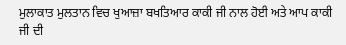ਮੁਲਾਕਾਤ ਮੁਲਤਾਨ ਵਿਚ ਖੁਆਜ਼ਾ ਬਖਤਿਆਰ ਕਾਕੀ ਜੀ ਨਾਲ ਹੋਈ ਅਤੇ ਆਪ ਕਾਕੀ ਜੀ ਦੀ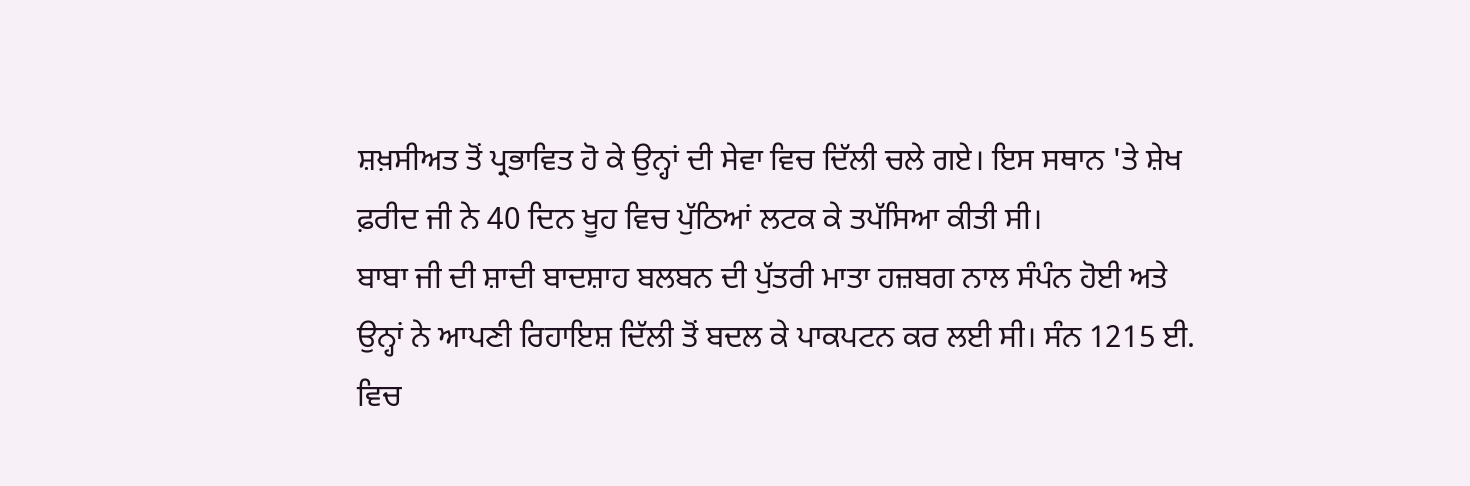ਸ਼ਖ਼ਸੀਅਤ ਤੋਂ ਪ੍ਰਭਾਵਿਤ ਹੋ ਕੇ ਉਨ੍ਹਾਂ ਦੀ ਸੇਵਾ ਵਿਚ ਦਿੱਲੀ ਚਲੇ ਗਏ। ਇਸ ਸਥਾਨ 'ਤੇ ਸ਼ੇਖ ਫ਼ਰੀਦ ਜੀ ਨੇ 40 ਦਿਨ ਖੂਹ ਵਿਚ ਪੁੱਠਿਆਂ ਲਟਕ ਕੇ ਤਪੱਸਿਆ ਕੀਤੀ ਸੀ।
ਬਾਬਾ ਜੀ ਦੀ ਸ਼ਾਦੀ ਬਾਦਸ਼ਾਹ ਬਲਬਨ ਦੀ ਪੁੱਤਰੀ ਮਾਤਾ ਹਜ਼ਬਗ ਨਾਲ ਸੰਪੰਨ ਹੋਈ ਅਤੇ ਉਨ੍ਹਾਂ ਨੇ ਆਪਣੀ ਰਿਹਾਇਸ਼ ਦਿੱਲੀ ਤੋਂ ਬਦਲ ਕੇ ਪਾਕਪਟਨ ਕਰ ਲਈ ਸੀ। ਸੰਨ 1215 ਈ. ਵਿਚ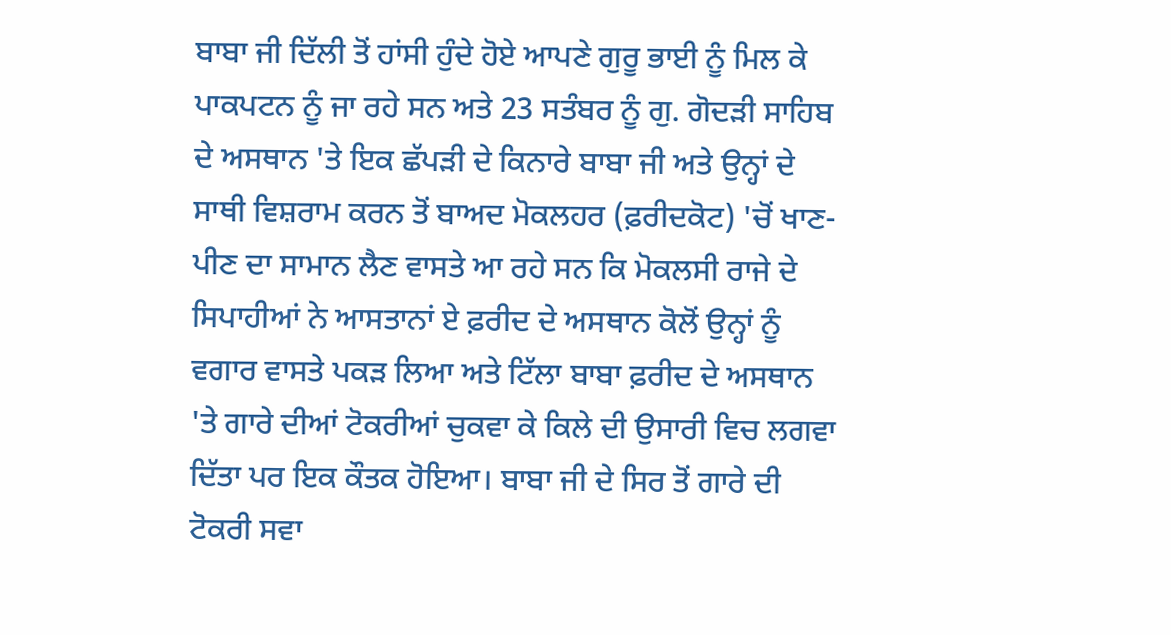ਬਾਬਾ ਜੀ ਦਿੱਲੀ ਤੋਂ ਹਾਂਸੀ ਹੁੰਦੇ ਹੋਏ ਆਪਣੇ ਗੁਰੂ ਭਾਈ ਨੂੰ ਮਿਲ ਕੇ ਪਾਕਪਟਨ ਨੂੰ ਜਾ ਰਹੇ ਸਨ ਅਤੇ 23 ਸਤੰਬਰ ਨੂੰ ਗੁ. ਗੋਦੜੀ ਸਾਹਿਬ ਦੇ ਅਸਥਾਨ 'ਤੇ ਇਕ ਛੱਪੜੀ ਦੇ ਕਿਨਾਰੇ ਬਾਬਾ ਜੀ ਅਤੇ ਉਨ੍ਹਾਂ ਦੇ ਸਾਥੀ ਵਿਸ਼ਰਾਮ ਕਰਨ ਤੋਂ ਬਾਅਦ ਮੋਕਲਹਰ (ਫ਼ਰੀਦਕੋਟ) 'ਚੋਂ ਖਾਣ-ਪੀਣ ਦਾ ਸਾਮਾਨ ਲੈਣ ਵਾਸਤੇ ਆ ਰਹੇ ਸਨ ਕਿ ਮੋਕਲਸੀ ਰਾਜੇ ਦੇ ਸਿਪਾਹੀਆਂ ਨੇ ਆਸਤਾਨਾਂ ਏ ਫ਼ਰੀਦ ਦੇ ਅਸਥਾਨ ਕੋਲੋਂ ਉਨ੍ਹਾਂ ਨੂੰ ਵਗਾਰ ਵਾਸਤੇ ਪਕੜ ਲਿਆ ਅਤੇ ਟਿੱਲਾ ਬਾਬਾ ਫ਼ਰੀਦ ਦੇ ਅਸਥਾਨ 'ਤੇ ਗਾਰੇ ਦੀਆਂ ਟੋਕਰੀਆਂ ਚੁਕਵਾ ਕੇ ਕਿਲੇ ਦੀ ਉਸਾਰੀ ਵਿਚ ਲਗਵਾ ਦਿੱਤਾ ਪਰ ਇਕ ਕੌਤਕ ਹੋਇਆ। ਬਾਬਾ ਜੀ ਦੇ ਸਿਰ ਤੋਂ ਗਾਰੇ ਦੀ ਟੋਕਰੀ ਸਵਾ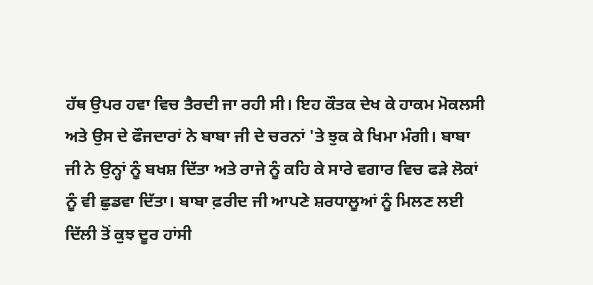ਹੱਥ ਉਪਰ ਹਵਾ ਵਿਚ ਤੈਰਦੀ ਜਾ ਰਹੀ ਸੀ। ਇਹ ਕੌਤਕ ਦੇਖ ਕੇ ਹਾਕਮ ਮੋਕਲਸੀ ਅਤੇ ਉਸ ਦੇ ਫੌਜਦਾਰਾਂ ਨੇ ਬਾਬਾ ਜੀ ਦੇ ਚਰਨਾਂ 'ਤੇ ਝੁਕ ਕੇ ਖਿਮਾ ਮੰਗੀ। ਬਾਬਾ ਜੀ ਨੇ ਉਨ੍ਹਾਂ ਨੂੰ ਬਖਸ਼ ਦਿੱਤਾ ਅਤੇ ਰਾਜੇ ਨੂੰ ਕਹਿ ਕੇ ਸਾਰੇ ਵਗਾਰ ਵਿਚ ਫੜੇ ਲੋਕਾਂ ਨੂੰ ਵੀ ਛੁਡਵਾ ਦਿੱਤਾ। ਬਾਬਾ ਫ਼ਰੀਦ ਜੀ ਆਪਣੇ ਸ਼ਰਧਾਲੂਆਂ ਨੂੰ ਮਿਲਣ ਲਈ ਦਿੱਲੀ ਤੋਂ ਕੁਝ ਦੂਰ ਹਾਂਸੀ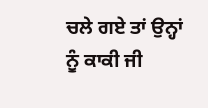ਚਲੇ ਗਏ ਤਾਂ ਉਨ੍ਹਾਂ ਨੂੰ ਕਾਕੀ ਜੀ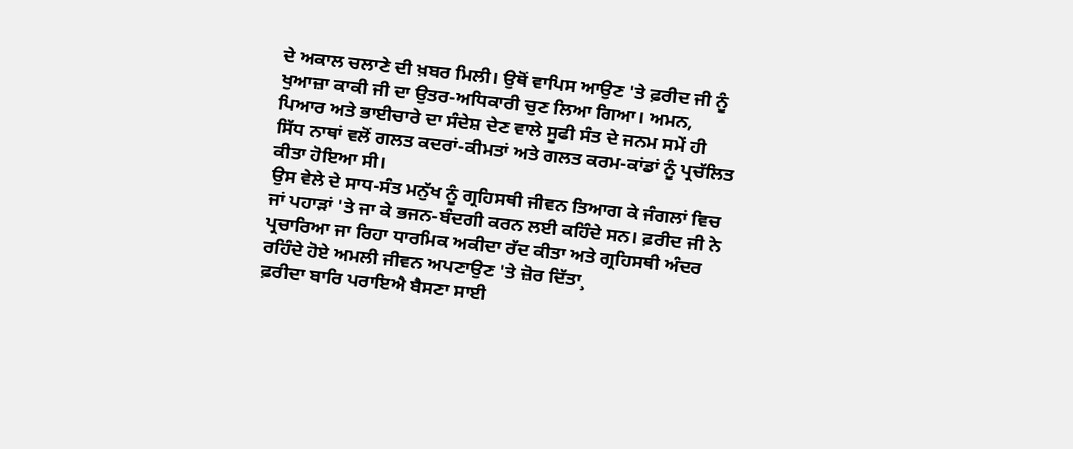ਦੇ ਅਕਾਲ ਚਲਾਣੇ ਦੀ ਖ਼ਬਰ ਮਿਲੀ। ਉਥੋਂ ਵਾਪਿਸ ਆਉਣ 'ਤੇ ਫ਼ਰੀਦ ਜੀ ਨੂੰ ਖੁਆਜ਼ਾ ਕਾਕੀ ਜੀ ਦਾ ਉਤਰ-ਅਧਿਕਾਰੀ ਚੁਣ ਲਿਆ ਗਿਆ। ਅਮਨ, ਪਿਆਰ ਅਤੇ ਭਾਈਚਾਰੇ ਦਾ ਸੰਦੇਸ਼ ਦੇਣ ਵਾਲੇ ਸੂਫੀ ਸੰਤ ਦੇ ਜਨਮ ਸਮੇਂ ਹੀ ਸਿੱਧ ਨਾਥਾਂ ਵਲੋਂ ਗਲਤ ਕਦਰਾਂ-ਕੀਮਤਾਂ ਅਤੇ ਗਲਤ ਕਰਮ-ਕਾਂਡਾਂ ਨੂੰ ਪ੍ਰਚੱਲਿਤ ਕੀਤਾ ਹੋਇਆ ਸੀ।
ਉਸ ਵੇਲੇ ਦੇ ਸਾਧ-ਸੰਤ ਮਨੁੱਖ ਨੂੰ ਗ੍ਰਹਿਸਥੀ ਜੀਵਨ ਤਿਆਗ ਕੇ ਜੰਗਲਾਂ ਵਿਚ ਜਾਂ ਪਹਾੜਾਂ 'ਤੇ ਜਾ ਕੇ ਭਜਨ-ਬੰਦਗੀ ਕਰਨ ਲਈ ਕਹਿੰਦੇ ਸਨ। ਫ਼ਰੀਦ ਜੀ ਨੇ ਪ੍ਰਚਾਰਿਆ ਜਾ ਰਿਹਾ ਧਾਰਮਿਕ ਅਕੀਦਾ ਰੱਦ ਕੀਤਾ ਅਤੇ ਗ੍ਰਹਿਸਥੀ ਅੰਦਰ ਰਹਿੰਦੇ ਹੋਏ ਅਮਲੀ ਜੀਵਨ ਅਪਣਾਉਣ 'ਤੇ ਜ਼ੋਰ ਦਿੱਤਾ¸
ਫ਼ਰੀਦਾ ਬਾਰਿ ਪਰਾਇਐ ਬੈਸਣਾ ਸਾਈ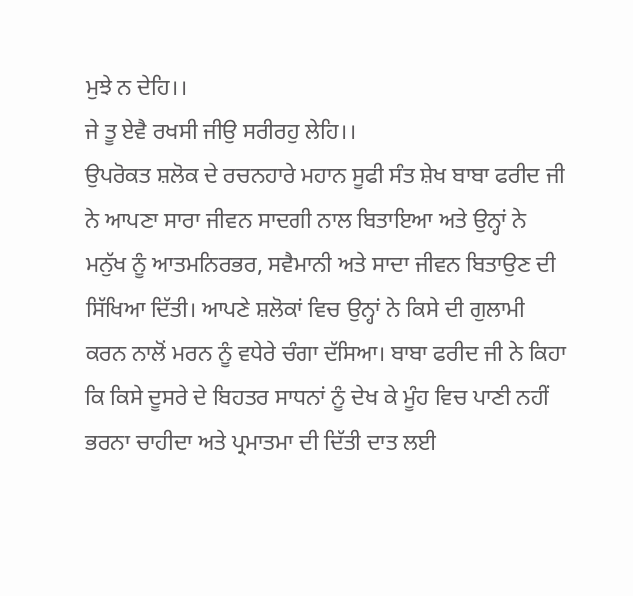ਮੁਝੇ ਨ ਦੇਹਿ।।
ਜੇ ਤੂ ਏਵੈ ਰਖਸੀ ਜੀਉ ਸਰੀਰਹੁ ਲੇਹਿ।।
ਉਪਰੋਕਤ ਸ਼ਲੋਕ ਦੇ ਰਚਨਹਾਰੇ ਮਹਾਨ ਸੂਫੀ ਸੰਤ ਸ਼ੇਖ ਬਾਬਾ ਫਰੀਦ ਜੀ ਨੇ ਆਪਣਾ ਸਾਰਾ ਜੀਵਨ ਸਾਦਗੀ ਨਾਲ ਬਿਤਾਇਆ ਅਤੇ ਉਨ੍ਹਾਂ ਨੇ ਮਨੁੱਖ ਨੂੰ ਆਤਮਨਿਰਭਰ, ਸਵੈਮਾਨੀ ਅਤੇ ਸਾਦਾ ਜੀਵਨ ਬਿਤਾਉਣ ਦੀ ਸਿੱਖਿਆ ਦਿੱਤੀ। ਆਪਣੇ ਸ਼ਲੋਕਾਂ ਵਿਚ ਉਨ੍ਹਾਂ ਨੇ ਕਿਸੇ ਦੀ ਗੁਲਾਮੀ ਕਰਨ ਨਾਲੋਂ ਮਰਨ ਨੂੰ ਵਧੇਰੇ ਚੰਗਾ ਦੱਸਿਆ। ਬਾਬਾ ਫਰੀਦ ਜੀ ਨੇ ਕਿਹਾ ਕਿ ਕਿਸੇ ਦੂਸਰੇ ਦੇ ਬਿਹਤਰ ਸਾਧਨਾਂ ਨੂੰ ਦੇਖ ਕੇ ਮੂੰਹ ਵਿਚ ਪਾਣੀ ਨਹੀਂ ਭਰਨਾ ਚਾਹੀਦਾ ਅਤੇ ਪ੍ਰਮਾਤਮਾ ਦੀ ਦਿੱਤੀ ਦਾਤ ਲਈ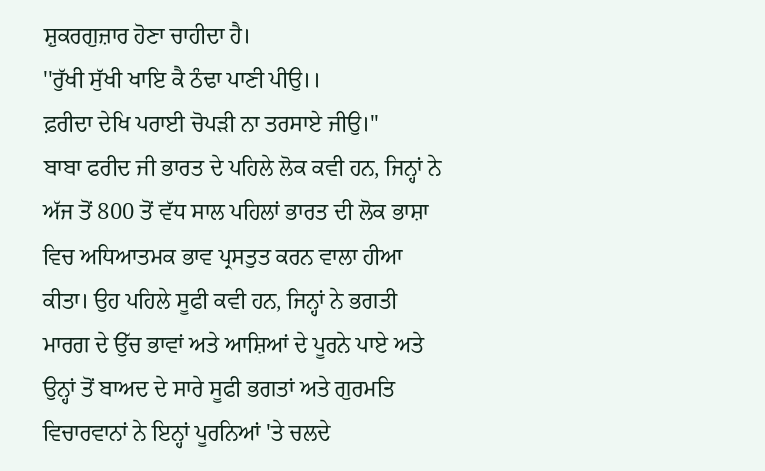ਸ਼ੁਕਰਗੁਜ਼ਾਰ ਹੋਣਾ ਚਾਹੀਦਾ ਹੈ।
''ਰੁੱਖੀ ਸੁੱਖੀ ਖਾਇ ਕੈ ਠੰਢਾ ਪਾਣੀ ਪੀਉ।।
ਫ਼ਰੀਦਾ ਦੇਖਿ ਪਰਾਈ ਚੋਪੜੀ ਨਾ ਤਰਸਾਏ ਜੀਉ।''
ਬਾਬਾ ਫਰੀਦ ਜੀ ਭਾਰਤ ਦੇ ਪਹਿਲੇ ਲੋਕ ਕਵੀ ਹਨ, ਜਿਨ੍ਹਾਂ ਨੇ ਅੱਜ ਤੋਂ 800 ਤੋਂ ਵੱਧ ਸਾਲ ਪਹਿਲਾਂ ਭਾਰਤ ਦੀ ਲੋਕ ਭਾਸ਼ਾ ਵਿਚ ਅਧਿਆਤਮਕ ਭਾਵ ਪ੍ਰਸਤੁਤ ਕਰਨ ਵਾਲਾ ਹੀਆ ਕੀਤਾ। ਉਹ ਪਹਿਲੇ ਸੂਫੀ ਕਵੀ ਹਨ, ਜਿਨ੍ਹਾਂ ਨੇ ਭਗਤੀ ਮਾਰਗ ਦੇ ਉੱਚ ਭਾਵਾਂ ਅਤੇ ਆਸ਼ਿਆਂ ਦੇ ਪੂਰਨੇ ਪਾਏ ਅਤੇ ਉਨ੍ਹਾਂ ਤੋਂ ਬਾਅਦ ਦੇ ਸਾਰੇ ਸੂਫੀ ਭਗਤਾਂ ਅਤੇ ਗੁਰਮਤਿ ਵਿਚਾਰਵਾਨਾਂ ਨੇ ਇਨ੍ਹਾਂ ਪੂਰਨਿਆਂ 'ਤੇ ਚਲਦੇ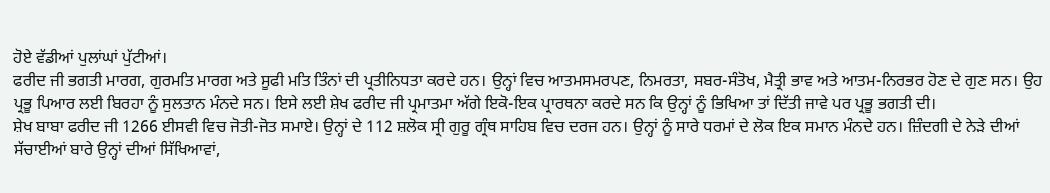ਹੋਏ ਵੱਡੀਆਂ ਪੁਲਾਂਘਾਂ ਪੁੱਟੀਆਂ।
ਫਰੀਦ ਜੀ ਭਗਤੀ ਮਾਰਗ, ਗੁਰਮਤਿ ਮਾਰਗ ਅਤੇ ਸੂਫੀ ਮਤਿ ਤਿੰਨਾਂ ਦੀ ਪ੍ਰਤੀਨਿਧਤਾ ਕਰਦੇ ਹਨ। ਉਨ੍ਹਾਂ ਵਿਚ ਆਤਮਸਮਰਪਣ, ਨਿਮਰਤਾ, ਸਬਰ-ਸੰਤੋਖ, ਮੈਤ੍ਰੀ ਭਾਵ ਅਤੇ ਆਤਮ-ਨਿਰਭਰ ਹੋਣ ਦੇ ਗੁਣ ਸਨ। ਉਹ ਪ੍ਰਭੂ ਪਿਆਰ ਲਈ ਬਿਰਹਾ ਨੂੰ ਸੁਲਤਾਨ ਮੰਨਦੇ ਸਨ। ਇਸੇ ਲਈ ਸ਼ੇਖ ਫਰੀਦ ਜੀ ਪ੍ਰਮਾਤਮਾ ਅੱਗੇ ਇਕੋ-ਇਕ ਪ੍ਰਾਰਥਨਾ ਕਰਦੇ ਸਨ ਕਿ ਉਨ੍ਹਾਂ ਨੂੰ ਭਿਖਿਆ ਤਾਂ ਦਿੱਤੀ ਜਾਵੇ ਪਰ ਪ੍ਰਭੂ ਭਗਤੀ ਦੀ।
ਸ਼ੇਖ ਬਾਬਾ ਫਰੀਦ ਜੀ 1266 ਈਸਵੀ ਵਿਚ ਜੋਤੀ-ਜੋਤ ਸਮਾਏ। ਉਨ੍ਹਾਂ ਦੇ 112 ਸ਼ਲੋਕ ਸ੍ਰੀ ਗੁਰੂ ਗ੍ਰੰਥ ਸਾਹਿਬ ਵਿਚ ਦਰਜ ਹਨ। ਉਨ੍ਹਾਂ ਨੂੰ ਸਾਰੇ ਧਰਮਾਂ ਦੇ ਲੋਕ ਇਕ ਸਮਾਨ ਮੰਨਦੇ ਹਨ। ਜ਼ਿੰਦਗੀ ਦੇ ਨੇੜੇ ਦੀਆਂ ਸੱਚਾਈਆਂ ਬਾਰੇ ਉਨ੍ਹਾਂ ਦੀਆਂ ਸਿੱਖਿਆਵਾਂ,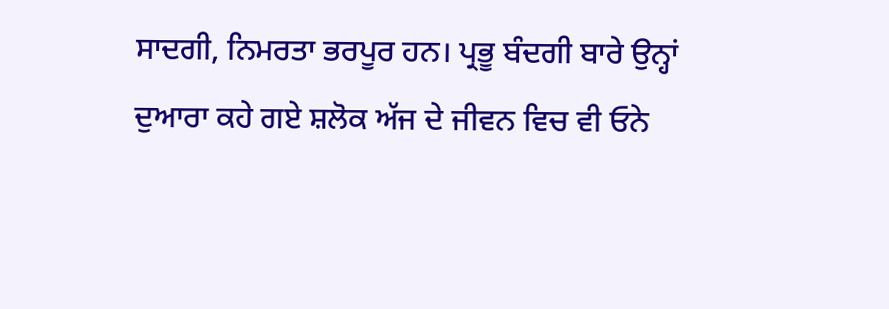ਸਾਦਗੀ, ਨਿਮਰਤਾ ਭਰਪੂਰ ਹਨ। ਪ੍ਰਭੂ ਬੰਦਗੀ ਬਾਰੇ ਉਨ੍ਹਾਂ ਦੁਆਰਾ ਕਹੇ ਗਏ ਸ਼ਲੋਕ ਅੱਜ ਦੇ ਜੀਵਨ ਵਿਚ ਵੀ ਓਨੇ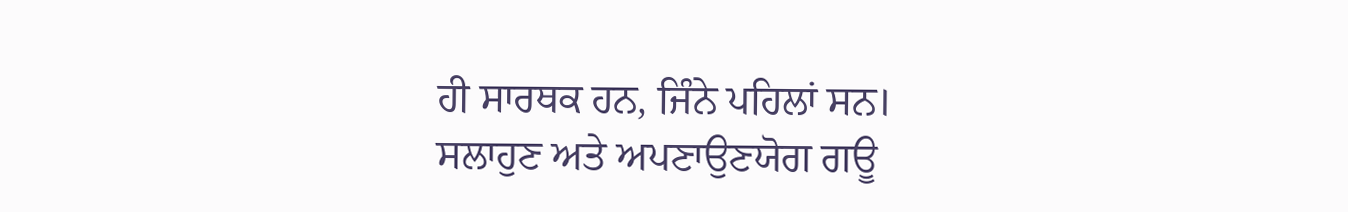ਹੀ ਸਾਰਥਕ ਹਨ, ਜਿੰਨੇ ਪਹਿਲਾਂ ਸਨ।
ਸਲਾਹੁਣ ਅਤੇ ਅਪਣਾਉਣਯੋਗ ਗਊ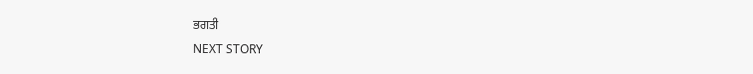ਭਗਤੀ
NEXT STORY